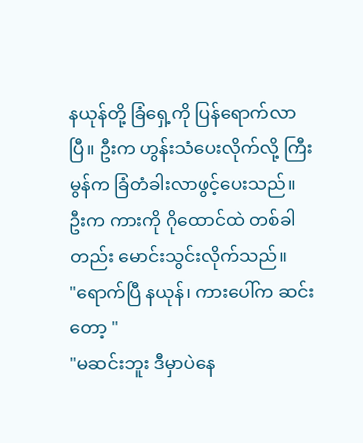နယုန်တို့ ခြံရှေ့ကို ပြန်ရောက်လာပြီ။ ဦးက ဟွန်းသံပေးလိုက်လို့ ကြီးမွန်က ခြံတံခါးလာဖွင့်ပေးသည်။ ဦးက ကားကို ဂိုထောင်ထဲ တစ်ခါတည်း မောင်းသွင်းလိုက်သည်။
"ရောက်ပြီ နယုန်၊ ကားပေါ်က ဆင်းတော့ "
"မဆင်းဘူး ဒီမှာပဲနေ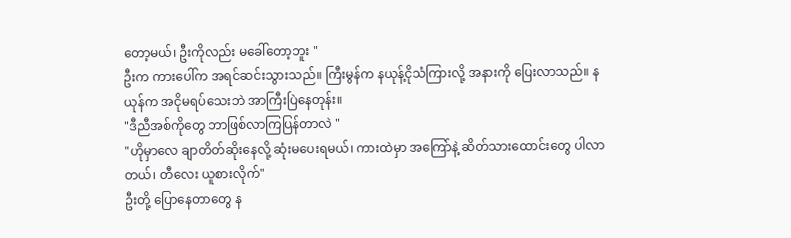တော့မယ်၊ ဦးကိုလည်း မခေါ်တော့ဘူး "
ဦးက ကားပေါ်က အရင်ဆင်းသွားသည်။ ကြီးမွန်က နယုန့်ငိုသံကြားလို့ အနားကို ပြေးလာသည်။ နယုန်က အငိုမရပ်သေးဘဲ အာကြီးပြဲနေတုန်း။
"ဒီညီအစ်ကိုတွေ ဘာဖြစ်လာကြပြန်တာလဲ "
"ဟိုမှာလေ ချာတိတ်ဆိုးနေလို့ ဆုံးမပေးရမယ်၊ ကားထဲမှာ အကြော်နဲ့ ဆိတ်သားထောင်းတွေ ပါလာတယ်၊ တီလေး ယူစားလိုက်"
ဦးတို့ ပြောနေတာတွေ န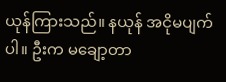ယုန်ကြားသည်။ နယုန် အငိုမပျက်ပါ။ ဦးက မချော့တာ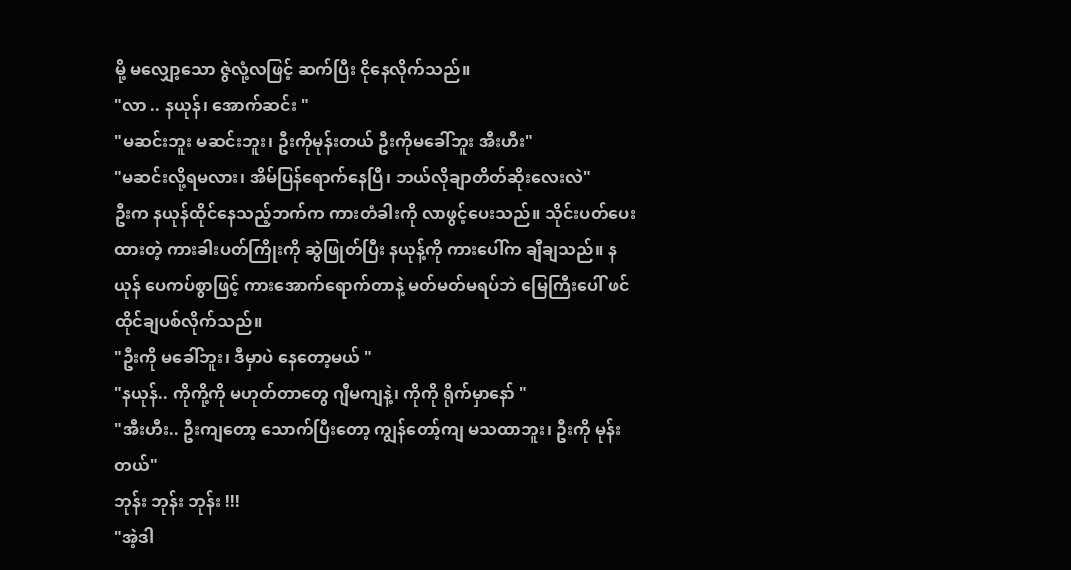မို့ မလျှော့သော ဇွဲလုံ့လဖြင့် ဆက်ပြီး ငိုနေလိုက်သည်။
"လာ .. နယုန်၊ အောက်ဆင်း "
"မဆင်းဘူး မဆင်းဘူး၊ ဦးကိုမုန်းတယ် ဦးကိုမခေါ်ဘူး အီးဟီး"
"မဆင်းလို့ရမလား၊ အိမ်ပြန်ရောက်နေပြီ၊ ဘယ်လိုချာတိတ်ဆိုးလေးလဲ"
ဦးက နယုန်ထိုင်နေသည့်ဘက်က ကားတံခါးကို လာဖွင့်ပေးသည်။ သိုင်းပတ်ပေးထားတဲ့ ကားခါးပတ်ကြိုးကို ဆွဲဖြုတ်ပြီး နယုန့်ကို ကားပေါ်က ချီချသည်။ နယုန် ပေကပ်စွာဖြင့် ကားအောက်ရောက်တာနဲ့ မတ်မတ်မရပ်ဘဲ မြေကြီးပေါ် ဖင်ထိုင်ချပစ်လိုက်သည်။
"ဦးကို မခေါ်ဘူး၊ ဒီမှာပဲ နေတော့မယ် "
"နယုန်.. ကိုကို့ကို မဟုတ်တာတွေ ဂျီမကျနဲ့၊ ကိုကို ရိုက်မှာနော် "
"အီးဟီး.. ဦးကျတော့ သောက်ပြီးတော့ ကျွန်တော့်ကျ မသထာဘူး၊ ဦးကို မုန်းတယ်"
ဘုန်း ဘုန်း ဘုန်း !!!
"အဲ့ဒါ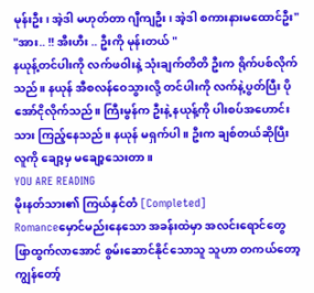မုန်းဦး၊ အဲ့ဒါ မဟုတ်တာ ဂျီကျဦး၊ အဲ့ဒါ စကားနားမထောင်ဦး"
"အား.. !! အီးဟီး .. ဦးကို မုန်းတယ် "
နယုန့်တင်ပါးကို လက်ဖဝါးနဲ့ သုံးချက်တိတိ ဦးက ရိုက်ပစ်လိုက်သည်။ နယုန် အီစလန်ဝေသွားလို့ တင်ပါးကို လက်နဲ့ပွတ်ပြီး ပိုအော်ငိုလိုက်သည်။ ကြီးမွန်က ဦးနဲ့ နယုန့်ကို ပါးစပ်အဟောင်းသား ကြည့်နေသည်။ နယုန် မရှက်ပါ။ ဦးက ချစ်တယ်ဆိုပြီး လူကို ချော့မှ မချော့သေးတာ။
YOU ARE READING
မိုးနတ်သား၏ ကြယ်နှင်တံ [Completed]
Romanceမှောင်မည်းနေသော အခန်းထဲမှာ အလင်းရောင်တွေ ဖြာထွက်လာအောင် စွမ်းဆောင်နိုင်သောသူ သူဟာ တကယ်တော့ ကျွန်တော့်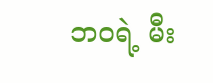ဘဝရဲ့ မီး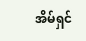အိမ်ရှင်